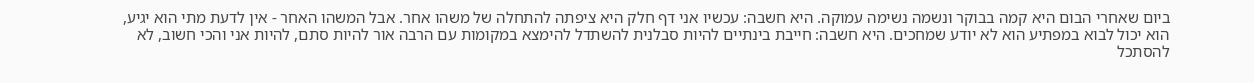ביום שאחרי הבום היא קמה בבוקר ונשמה נשימה עמוקה. היא חשבה: עכשיו אני דף חלק היא ציפתה להתחלה של משהו אחר. אבל המשהו האחר - אין לדעת מתי הוא יגיע, הוא יכול לבוא במפתיע הוא לא יודע שמחכים. היא חשבה: חייבת בינתיים להיות סבלנית להשתדל להימצא במקומות עם הרבה אור להיות סתם, להיות אני והכי חשוב, לא להסתכל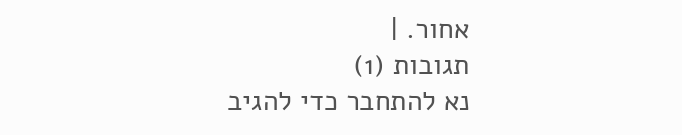אחור. |
תגובות (1)
נא להתחבר כדי להגיב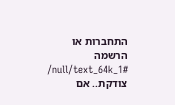התחברות או הרשמה
/null/text_64k_1#
צודקת.. אם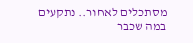מסתכלים לאחור.. נתקעים במה שכבר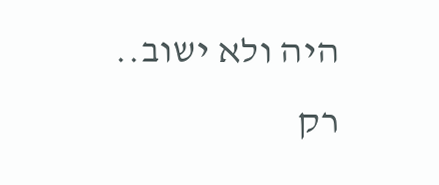היה ולא ישוב..
רק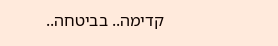קדימה.. בביטחה..